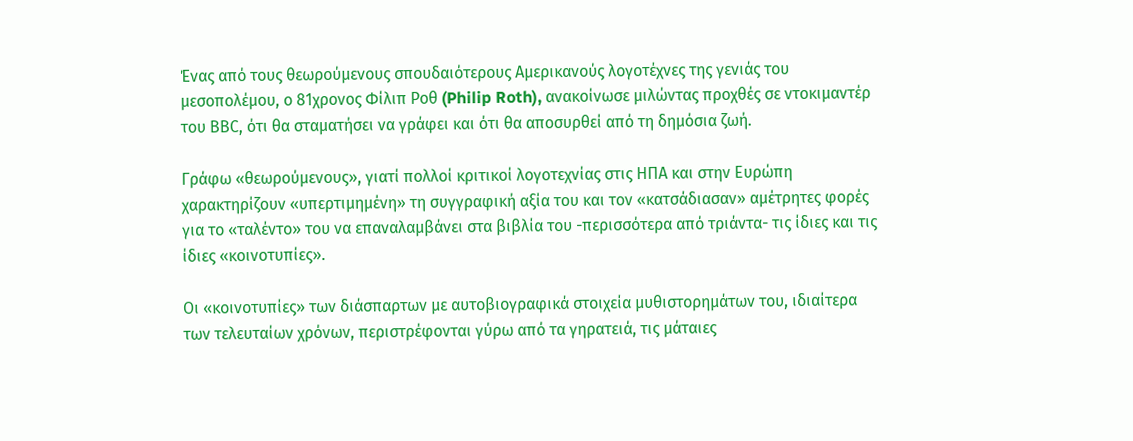Ένας από τους θεωρούμενους σπουδαιότερους Αμερικανούς λογοτέχνες της γενιάς του μεσοπολέμου, ο 81χρονος Φίλιπ Ροθ (Philip Roth), ανακοίνωσε μιλώντας προχθές σε ντοκιμαντέρ του ΒΒC, ότι θα σταματήσει να γράφει και ότι θα αποσυρθεί από τη δημόσια ζωή.

Γράφω «θεωρούμενους», γιατί πολλοί κριτικοί λογοτεχνίας στις ΗΠΑ και στην Ευρώπη χαρακτηρίζουν «υπερτιμημένη» τη συγγραφική αξία του και τον «κατσάδιασαν» αμέτρητες φορές για το «ταλέντο» του να επαναλαμβάνει στα βιβλία του -περισσότερα από τριάντα- τις ίδιες και τις ίδιες «κοινοτυπίες».

Οι «κοινοτυπίες» των διάσπαρτων με αυτοβιογραφικά στοιχεία μυθιστορημάτων του, ιδιαίτερα των τελευταίων χρόνων, περιστρέφονται γύρω από τα γηρατειά, τις μάταιες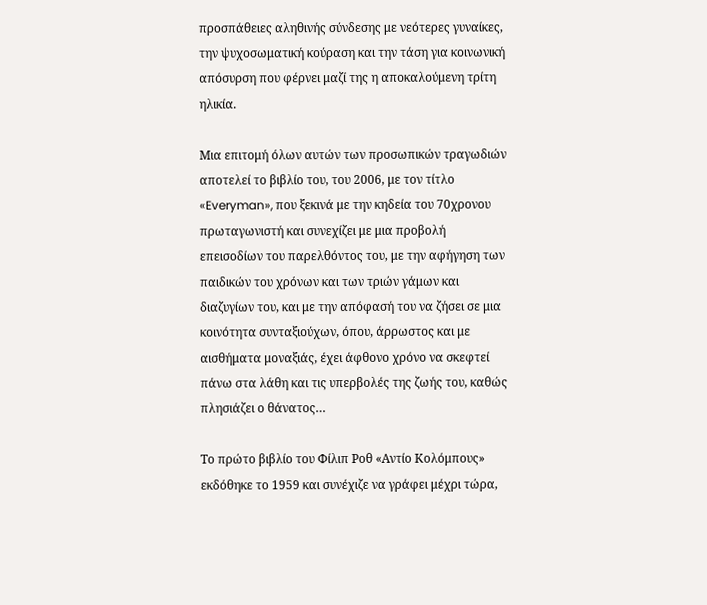προσπάθειες αληθινής σύνδεσης με νεότερες γυναίκες, την ψυχοσωματική κούραση και την τάση για κοινωνική απόσυρση που φέρνει μαζί της η αποκαλούμενη τρίτη ηλικία.

Μια επιτομή όλων αυτών των προσωπικών τραγωδιών αποτελεί το βιβλίο του, του 2006, με τον τίτλο «Everyman», που ξεκινά με την κηδεία του 70χρονου πρωταγωνιστή και συνεχίζει με μια προβολή επεισοδίων του παρελθόντος του, με την αφήγηση των παιδικών του χρόνων και των τριών γάμων και διαζυγίων του, και με την απόφασή του να ζήσει σε μια κοινότητα συνταξιούχων, όπου, άρρωστος και με αισθήματα μοναξιάς, έχει άφθονο χρόνο να σκεφτεί πάνω στα λάθη και τις υπερβολές της ζωής του, καθώς πλησιάζει ο θάνατος…

Το πρώτο βιβλίο του Φίλιπ Ροθ «Αντίο Κολόμπους» εκδόθηκε το 1959 και συνέχιζε να γράφει μέχρι τώρα,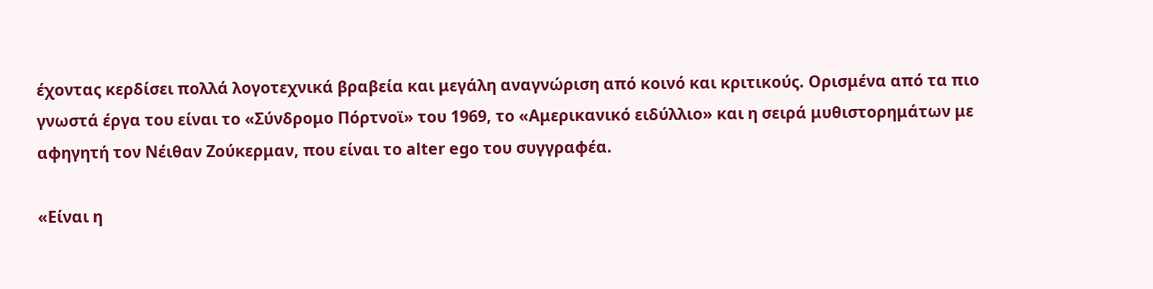έχοντας κερδίσει πολλά λογοτεχνικά βραβεία και μεγάλη αναγνώριση από κοινό και κριτικούς. Ορισμένα από τα πιο γνωστά έργα του είναι το «Σύνδρομο Πόρτνοϊ» του 1969, το «Αμερικανικό ειδύλλιο» και η σειρά μυθιστορημάτων με αφηγητή τον Νέιθαν Ζούκερμαν, που είναι το alter ego του συγγραφέα.

«Είναι η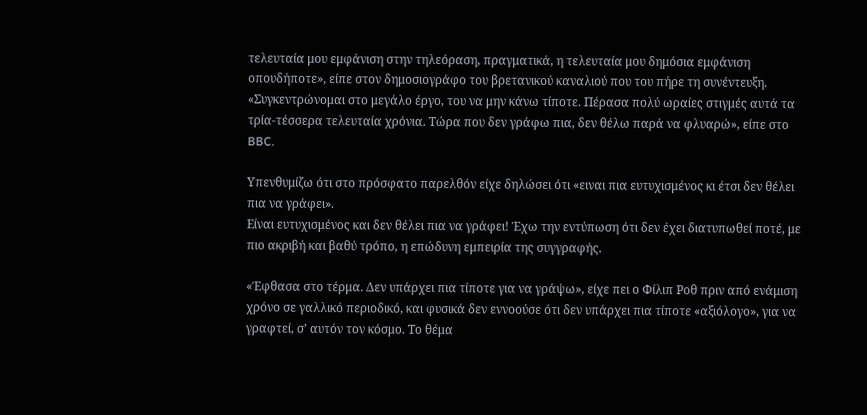τελευταία μου εμφάνιση στην τηλεόραση, πραγματικά, η τελευταία μου δημόσια εμφάνιση οπουδήποτε», είπε στον δημοσιογράφο του βρετανικού καναλιού που του πήρε τη συνέντευξη. «Συγκεντρώνομαι στο μεγάλο έργο, του να μην κάνω τίποτε. Πέρασα πολύ ωραίες στιγμές αυτά τα τρία-τέσσερα τελευταία χρόνια. Τώρα που δεν γράφω πια, δεν θέλω παρά να φλυαρώ», είπε στο BBC.

Υπενθυμίζω ότι στο πρόσφατο παρελθόν είχε δηλώσει ότι «ειναι πια ευτυχισμένος κι έτσι δεν θέλει πια να γράφει».
Είναι ευτυχισμένος και δεν θέλει πια να γράφει! Έχω την εντύπωση ότι δεν έχει διατυπωθεί ποτέ, με πιο ακριβή και βαθύ τρόπο, η επώδυνη εμπειρία της συγγραφής.

«Έφθασα στο τέρμα. Δεν υπάρχει πια τίποτε για να γράψω», είχε πει ο Φίλιπ Ροθ πριν από ενάμιση χρόνο σε γαλλικό περιοδικό, και φυσικά δεν εννοούσε ότι δεν υπάρχει πια τίποτε «αξιόλογο», για να γραφτεί, σ’ αυτόν τον κόσμο. Το θέμα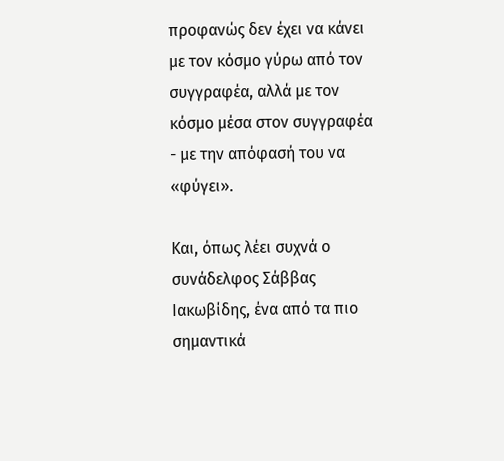προφανώς δεν έχει να κάνει με τον κόσμο γύρω από τον συγγραφέα, αλλά με τον κόσμο μέσα στον συγγραφέα - με την απόφασή του να «φύγει».

Και, όπως λέει συχνά ο συνάδελφος Σάββας Ιακωβίδης, ένα από τα πιο σημαντικά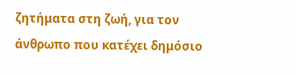ζητήματα στη ζωή, για τον άνθρωπο που κατέχει δημόσιο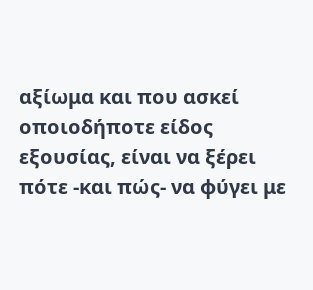αξίωμα και που ασκεί οποιοδήποτε είδος εξουσίας, είναι να ξέρει πότε -και πώς- να φύγει με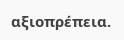αξιοπρέπεια.